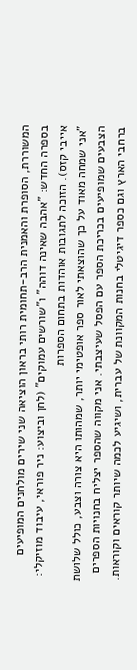המשוררת, הסופרת והאמנית הרב-תחומית רותי בראון הוציאה שני שירים מולחנים המופיעים בספרה החדש: "אהבה שאינה דוהה" ו"שורשים עמוקים" (לחן וביצוע: ניר פוראי, עיבוד מוזיקלי: אייבי קזס). הזוכה לתגובות אוהדות בתחום הספרות
"אני שמחה מאוד על כך שהוצאתי לאור ספר אופטימי יותר, שמהותו היא צורה וצבע, כולל שלושת הצבעים שמופיעים בכריכת הספר עם הפסל שעיצבתי. אני מקווה שהספר יצליח בחנויות הספרים ברחבי הארץ וגם כספר דיגיטלי בחנות המקוונת של עברית, ושיגיע לכמה שיותר קוראים וקוראות.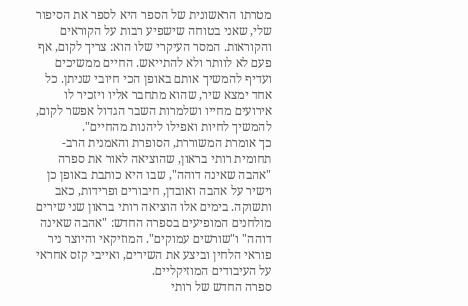מטרתו הראשונית של הספר היא לספר את הסיפור שלי, שאני בטוחה שישפיע רבות על הקוראים והקוראות. המסר העיקרי שלו הוא: צריך לקום, אף פעם לא לוותר ולא להתייאש. החיים ממשיכים ועדיף להמשיך אותם באופן הכי חיובי שניתן. כל אחד ימצא שיר, שהוא מתחבר אליו ויזכיר לו אירועים מחייו ושלמרות השבר הגדול אפשר לקום, להמשיך לחיות ואפילו ליהנות מהחיים".
כך אומרת המשוררת, הסופרת והאמנית הרב-תחומית רותי בראון, שהוציאה לאור את ספרה "אהבה שאינה דוהה", שבו היא כותבת באופן כן וישיר על אהבה ואובדן, חיבורים ופרידות, כאב ותשוקה. בימים אלו הוציאה רותי בראון שני שירים מולחנים המופיעים בספרה החדש: "אהבה שאינה דוהה" ו"שורשים עמוקים". המוזיקאי והיוצר ניר פוראי הלחין וביצע את השירים, ואייבי קזס אחראי על העיבודים המוזיקליים.
ספרה החדש של רותי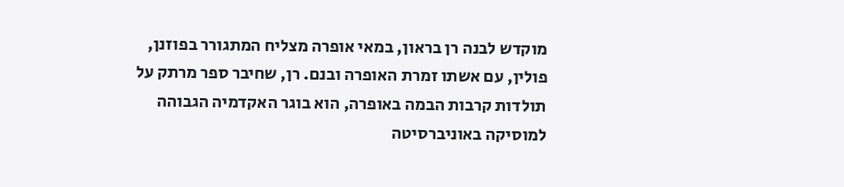מוקדש לבנה רן בראון, במאי אופרה מצליח המתגורר בפוזנן, פולין, עם אשתו זמרת האופרה ובנם. רן, שחיבר ספר מרתק על תולדות קרבות הבמה באופרה, הוא בוגר האקדמיה הגבוהה למוסיקה באוניברסיטה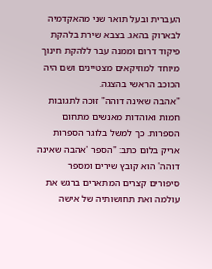העברית ובעל תואר שני מהאקדמיה לבארוק בהאג. בצבא שירת בלהקת פיקוד דרום וממנה עבר ללהקת חינוך מיוחד למוזיקאים מצטיינים ושם היה הכוכב הראשי בהצגה.
"אהבה שאינה דוהה" זוכה לתגובות חמות ואוהדות מאנשים מתחום הספרות. כך למשל בלוגר הספרות אריק בלום כתב: "הספר 'אהבה שאינה דוהה' הוא קובץ שירים ומספר סיפורים קצרים המתארים ברגש את עולמה ואת תחושותיה של אישה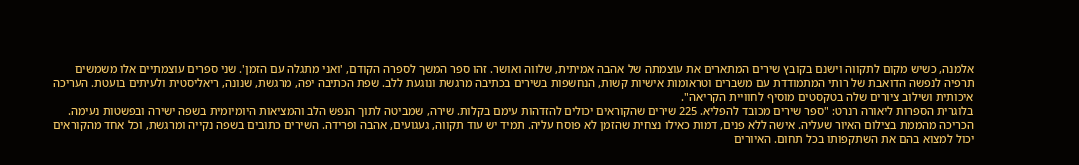אלמנה, כשיש מקום לתקווה וישנם בקובץ שירים המתארים את עוצמתה של אהבה אמיתית, שלווה ואושר. זהו ספר המשך לספרה הקודם, 'ואני מתגלה עם הזמן'. שני ספרים עוצמתיים אלו משמשים תרפיה לנפשה הדואבת של רותי המתמודדת עם משברים וטראומות אישיות קשות, הנחשפות בשירים בכתיבה מרגשת ונוגעת ללב. שפת הכתיבה יפה, מרגשת, שנונה, ריאליסטית ולעיתים בועטת. העריכה איכותית ושילוב ציורים שלה בטקסטים מוסיף לחוויית הקריאה".
בלוגרית הספרות ליאורה רנרט: "ספר שירים מכובד להפליא. 225 שירים שהקוראים יכולים להזדהות עימם בקלות. שירה, שמביטה לתוך הנפש הלב והמציאות היומיומית בשפה ישירה ובפשטות נעימה. הכריכה מהממת בצילום האיור שעליה. אישה ללא פנים, דמות כאילו נצחית שהזמן לא פוסח עליה. תמיד יש עוד תקווה, געגועים, אהבה ופרידה. השירים כתובים בשפה נקייה ומרגשת, וכל אחד מהקוראים יכול למצוא בהם את השתקפותו בכל תחום. האיורים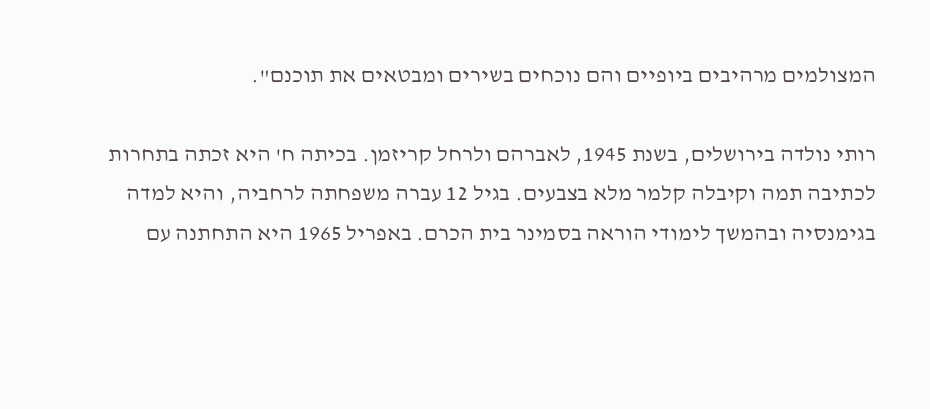המצולמים מרהיבים ביופיים והם נוכחים בשירים ומבטאים את תוכנם".

רותי נולדה בירושלים, בשנת 1945, לאברהם ולרחל קריזמן. בכיתה ח' היא זכתה בתחרות לכתיבה תמה וקיבלה קלמר מלא בצבעים. בגיל 12 עברה משפחתה לרחביה, והיא למדה בגימנסיה ובהמשך לימודי הוראה בסמינר בית הכרם. באפריל 1965 היא התחתנה עם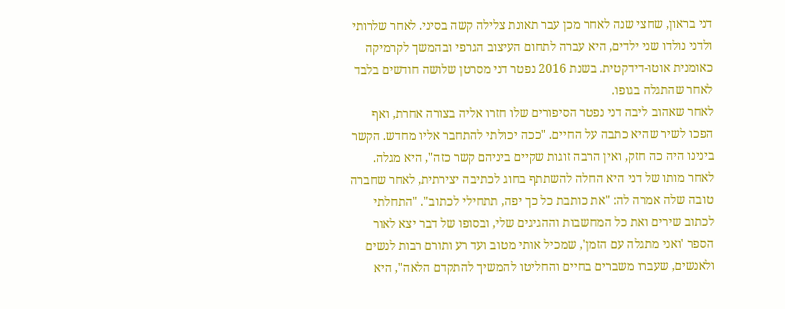דני בראון, שחצי שנה לאחר מכן עבר תאונת צלילה קשה בסיני. לאחר שלרותי ולדני נולדו שני ילדים, היא עברה לתחום העיצוב הגרפי ובהמשך לקרמיקה כאומנית אוטו-דידקטית. בשנת 2016 נפטר דני מסרטן שלושה חודשים בלבד לאחר שהתגלה בגופו.
לאחר שאהוב ליבה דני נפטר הסיפורים שלו חזרו אליה בצורה אחרת, ואף הפכו לשיר שהיא כתבה על החיים. "ככה יכולתי להתחבר אליו מחדש. הקשר בינינו היה כה חזק, ואין הרבה זוגות שקיים ביניהם קשר כזה", היא מגלה. לאחר מותו של דני היא החלה להשתתף בחוג לכתיבה יצירתית, לאחר שחברה טובה שלה אמרה לה: "את כותבת כל כך יפה, תתחילי לכתוב". "התחלתי לכתוב שירים ואת כל המחשבות וההגיגים שלי, ובסופו של דבר יצא לאור הספר 'ואני מתגלה עם הזמן', שמכיל אותי מטוב ועד רע ותורם רבות לנשים ולאנשים, שעברו משברים בחיים והחליטו להמשיך להתקדם הלאה", היא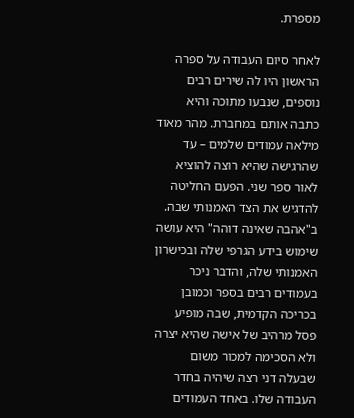מספרת.

לאחר סיום העבודה על ספרה הראשון היו לה שירים רבים נוספים, שנבעו מתוכה והיא כתבה אותם במחברת. מהר מאוד מילאה עמודים שלמים – עד שהרגישה שהיא רוצה להוציא לאור ספר שני. הפעם החליטה להדגיש את הצד האמנותי שבה. ב"אהבה שאינה דוהה" היא עושה שימוש בידע הגרפי שלה ובכישרון האמנותי שלה, והדבר ניכר בעמודים רבים בספר וכמובן בכריכה הקדמית, שבה מופיע פסל מרהיב של אישה שהיא יצרה ולא הסכימה למכור משום שבעלה דני רצה שיהיה בחדר העבודה שלו. באחד העמודים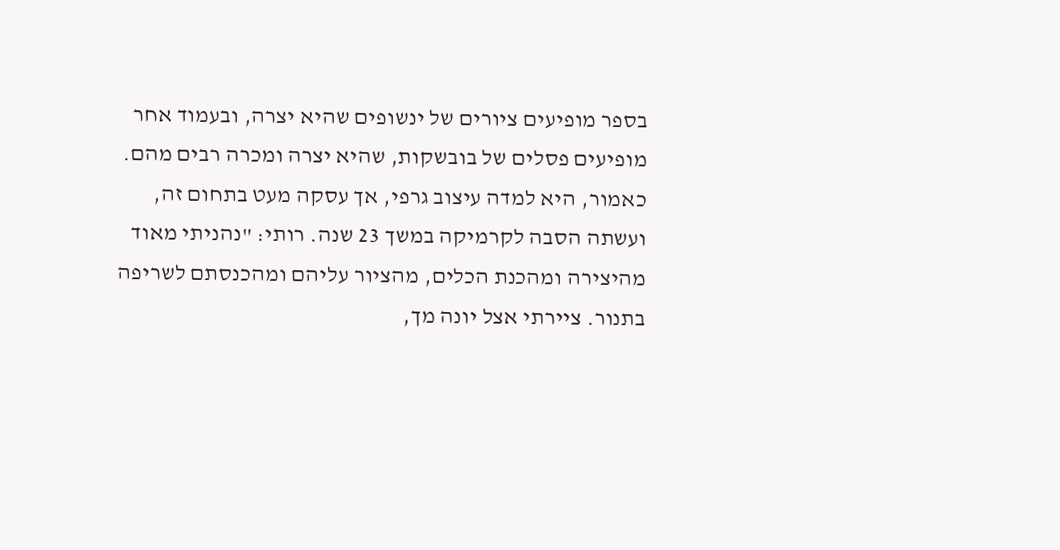בספר מופיעים ציורים של ינשופים שהיא יצרה, ובעמוד אחר מופיעים פסלים של בובשקות, שהיא יצרה ומכרה רבים מהם.
כאמור, היא למדה עיצוב גרפי, אך עסקה מעט בתחום זה, ועשתה הסבה לקרמיקה במשך 23 שנה. רותי: "נהניתי מאוד מהיצירה ומהכנת הכלים, מהציור עליהם ומהכנסתם לשריפה בתנור. ציירתי אצל יונה מך,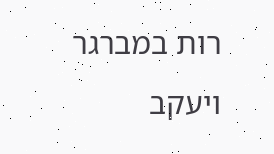רות במברגר ויעקב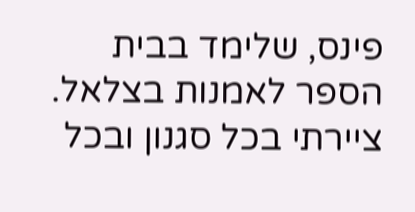פינס, שלימד בבית הספר לאמנות בצלאל. ציירתי בכל סגנון ובכל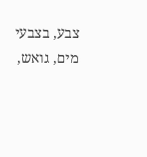צבע, בצבעי מים, גואש,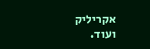אקריליק ועוד.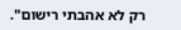רק לא אהבתי רישום".